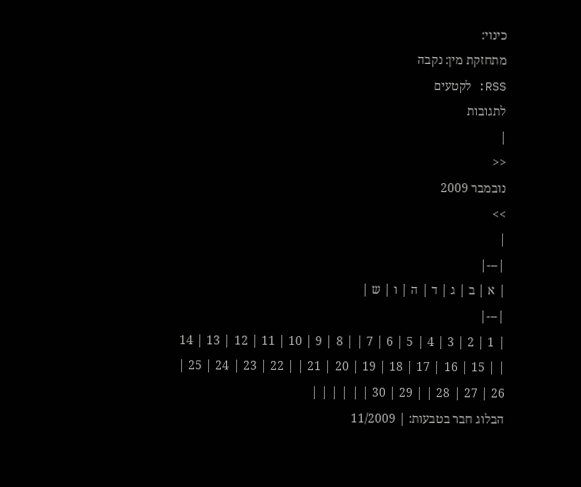כינוי:
מתחזקת מין: נקבה
RSS: לקטעים
לתגובות
|
<<
נובמבר 2009
>>
|
|---|
| א | ב | ג | ד | ה | ו | ש |
|---|
| 1 | 2 | 3 | 4 | 5 | 6 | 7 | | 8 | 9 | 10 | 11 | 12 | 13 | 14 | | 15 | 16 | 17 | 18 | 19 | 20 | 21 | | 22 | 23 | 24 | 25 | 26 | 27 | 28 | | 29 | 30 | | | | | |
הבלוג חבר בטבעות: | 11/2009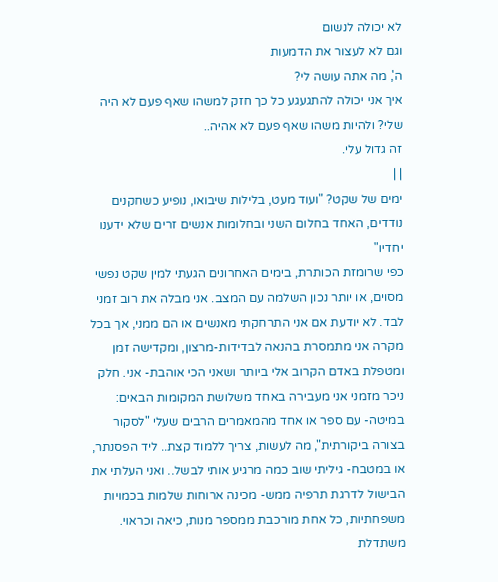לא יכולה לנשום
וגם לא לעצור את הדמעות
ה', מה אתה עושה לי?
איך אני יכולה להתגעגע כל כך חזק למשהו שאף פעם לא היה שלי? ולהיות משהו שאף פעם לא אהיה..
זה גדול עלי.
| |
ימים של שקט? "ועוד מעט, בלילות שיבואו, נופיע כשחקנים נודדים, האחד בחלום השני ובחלומות אנשים זרים שלא ידענו יחדיו"
כפי שרומזת הכותרת, בימים האחרונים הגעתי למין שקט נפשי מסוים, או יותר נכון השלמה עם המצב. אני מבלה את רוב זמני לבד. לא יודעת אם אני התרחקתי מאנשים או הם ממני, אך בכל מקרה אני מתמסרת בהנאה לבדידות-מרצון, ומקדישה זמן ומטפלת באדם הקרוב אלי ביותר ושאני הכי אוהבת- אני. חלק ניכר מזמני אני מעבירה באחד משלושת המקומות הבאים: במיטה- עם ספר או אחד מהמאמרים הרבים שעלי "לסקור בצורה ביקורתית", מה לעשות, צריך ללמוד קצת.. ליד הפסנתר, או במטבח- גיליתי שוב כמה מרגיע אותי לבשל.. ואני העלתי את הבישול לדרגת תרפיה ממש- מכינה ארוחות שלמות בכמויות משפחתיות, כל אחת מורכבת ממספר מנות, כיאה וכראוי. משתדלת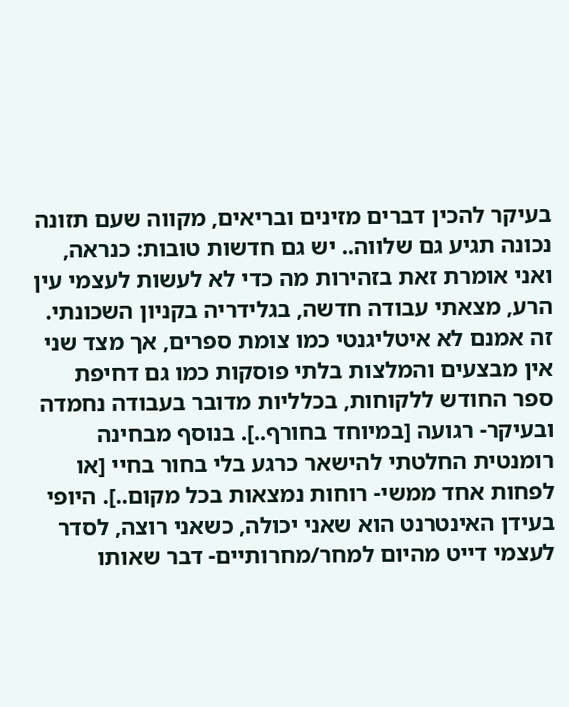בעיקר להכין דברים מזינים ובריאים, מקווה שעם תזונה נכונה תגיע גם שלווה.. יש גם חדשות טובות: כנראה, ואני אומרת זאת בזהירות מה כדי לא לעשות לעצמי עין הרע, מצאתי עבודה חדשה, בגלידריה בקניון השכונתי. זה אמנם לא איטליגנטי כמו צומת ספרים, אך מצד שני אין מבצעים והמלצות בלתי פוסקות כמו גם דחיפת ספר החודש ללקוחות, בכלליות מדובר בעבודה נחמדה ובעיקר- רגועה [במיוחד בחורף..]. בנוסף מבחינה רומנטית החלטתי להישאר כרגע בלי בחור בחיי [או לפחות אחד ממשי- רוחות נמצאות בכל מקום..]. היופי בעידן האינטרנט הוא שאני יכולה, כשאני רוצה, לסדר לעצמי דייט מהיום למחר/מחרותיים- דבר שאותו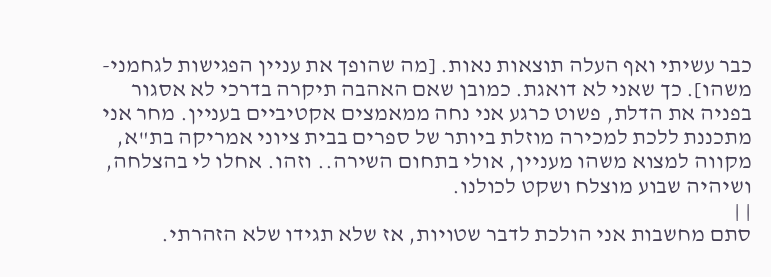כבר עשיתי ואף העלה תוצאות נאות. [מה שהופך את עניין הפגישות לגחמני-משהו]. כך שאני לא דואגת. כמובן שאם האהבה תיקרה בדרכי לא אסגור בפניה את הדלת, פשוט כרגע אני נחה ממאמצים אקטיביים בעניין. מחר אני מתכננת ללכת למכירה מוזלת ביותר של ספרים בבית ציוני אמריקה בת"א, מקווה למצוא משהו מעניין, אולי בתחום השירה.. וזהו. אחלו לי בהצלחה, ושיהיה שבוע מוצלח ושקט לכולנו.
| |
סתם מחשבות אני הולכת לדבר שטויות, אז שלא תגידו שלא הזהרתי.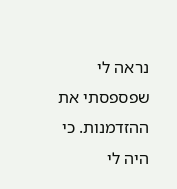נראה לי שפספסתי את ההזדמנות. כי היה לי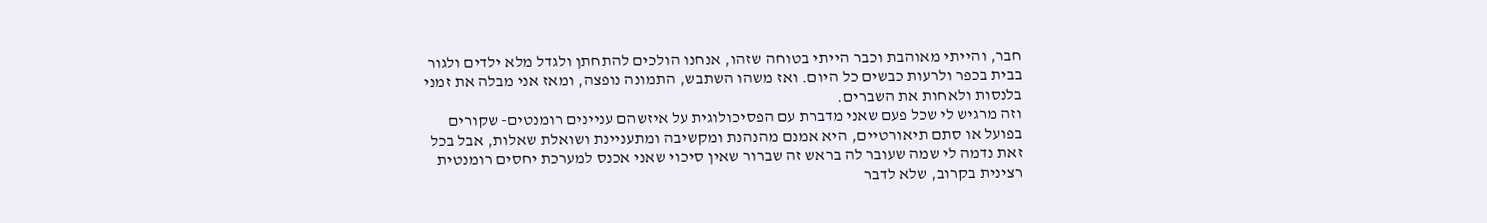חבר, והייתי מאוהבת וכבר הייתי בטוחה שזהו, אנחנו הולכים להתחתן ולגדל מלא ילדים ולגור בבית בכפר ולרעות כבשים כל היום. ואז משהו השתבש, התמונה נופצה, ומאז אני מבלה את זמני בלנסות ולאחות את השברים.
וזה מרגיש לי שכל פעם שאני מדברת עם הפסיכולוגית על איזשהם עניינים רומנטים- שקורים בפועל או סתם תיאורטיים, היא אמנם מהנהנת ומקשיבה ומתעניינת ושואלת שאלות, אבל בכל זאת נדמה לי שמה שעובר לה בראש זה שברור שאין סיכוי שאני אכנס למערכת יחסים רומנטית רצינית בקרוב, שלא לדבר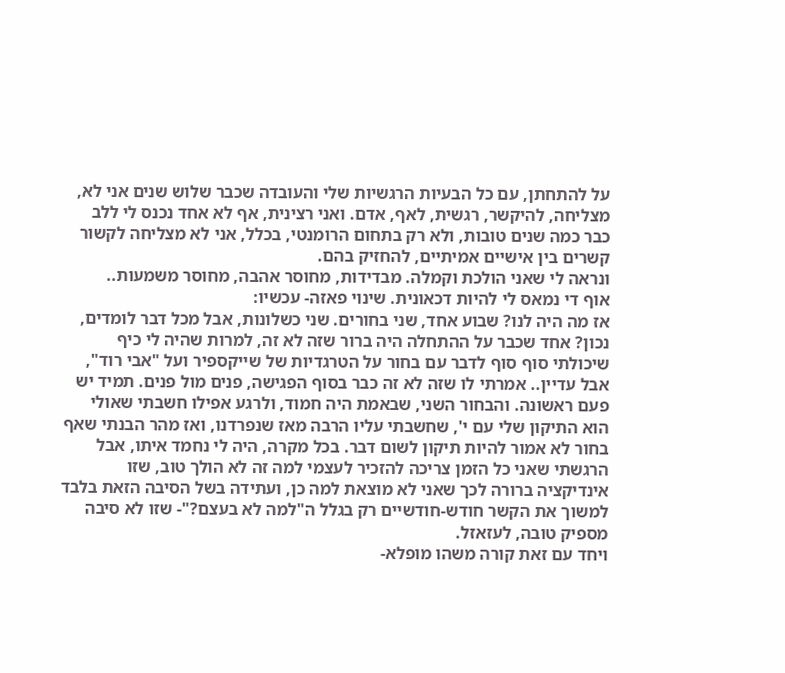על להתחתן, עם כל הבעיות הרגשיות שלי והעובדה שכבר שלוש שנים אני לא, מצליחה, להיקשר, רגשית, לאף, אדם. ואני רצינית, אף לא אחד נכנס לי ללב כבר כמה שנים טובות, ולא רק בתחום הרומנטי, בכלל, אני לא מצליחה לקשור קשרים בין אישיים אמיתיים, להחזיק בהם.
ונראה לי שאני הולכת וקמלה. מבדידות, מחוסר אהבה, מחוסר משמעות..
אוף די נמאס לי להיות דכאונית. שינוי פאזה- עכשיו:
אז מה היה לנו? שבוע אחד, שני בחורים. שני כשלונות, אבל מכל דבר לומדים, נכון? אחד שכבר על ההתחלה היה ברור שזה לא זה, למרות שהיה לי כיף שיכולתי סוף סוף לדבר עם בחור על הטרגדיות של שייקספיר ועל "אבי רוד", אבל עדיין.. אמרתי לו שזה לא זה כבר בסוף הפגישה, פנים מול פנים. תמיד יש פעם ראשונה. והבחור השני, שבאמת היה חמוד, ולרגע אפילו חשבתי שאולי הוא התיקון שלי עם י', שחשבתי עליו הרבה מאז שנפרדנו, ואז מהר הבנתי שאף בחור לא אמור להיות תיקון לשום דבר. בכל מקרה, היה לי נחמד איתו, אבל הרגשתי שאני כל הזמן צריכה להזכיר לעצמי למה זה לא הולך טוב, שזו אינדיקציה ברורה לכך שאני לא מוצאת למה כן, ועתידה בשל הסיבה הזאת בלבד למשוך את הקשר חודש-חודשיים רק בגלל ה"למה לא בעצם?"- שזו לא סיבה מספיק טובה, לעזאזל.
ויחד עם זאת קורה משהו מופלא-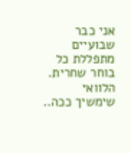אני כבר שבועיים מתפללת כל בוחר שחרית. הלוואי שימשיך ככה..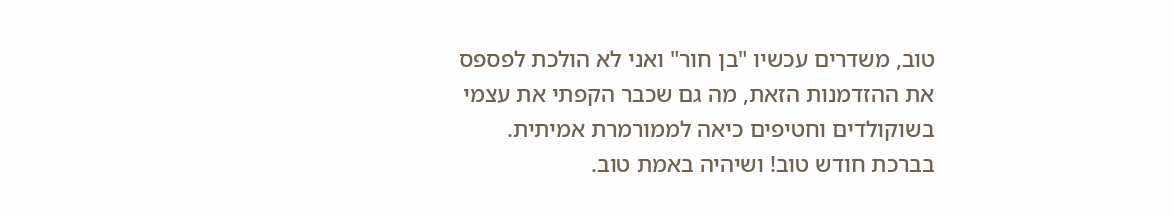טוב, משדרים עכשיו "בן חור" ואני לא הולכת לפספס את ההזדמנות הזאת, מה גם שכבר הקפתי את עצמי בשוקולדים וחטיפים כיאה לממורמרת אמיתית.
בברכת חודש טוב! ושיהיה באמת טוב.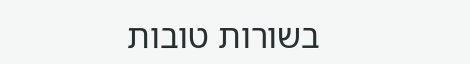בשורות טובות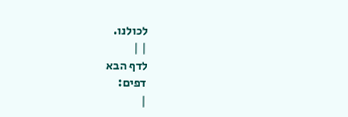לכולנו.
| |
לדף הבא
דפים:
|